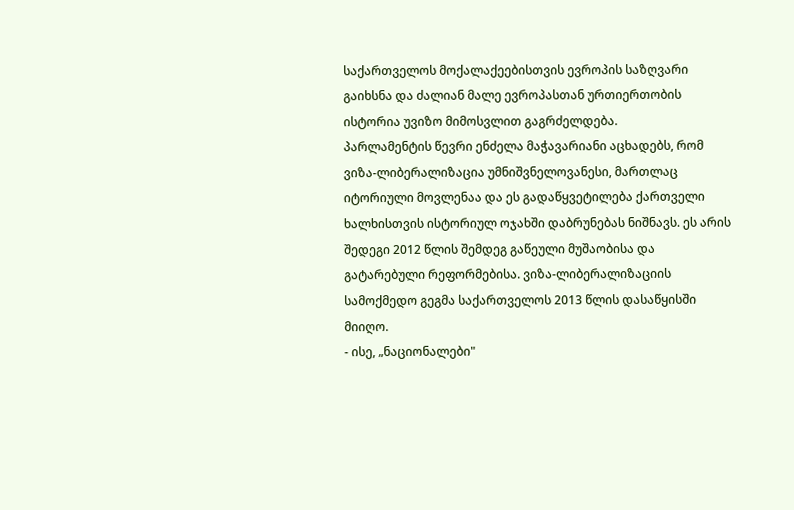საქართველოს მოქალაქეებისთვის ევროპის საზღვარი გაიხსნა და ძალიან მალე ევროპასთან ურთიერთობის ისტორია უვიზო მიმოსვლით გაგრძელდება.
პარლამენტის წევრი ენძელა მაჭავარიანი აცხადებს, რომ ვიზა-ლიბერალიზაცია უმნიშვნელოვანესი, მართლაც იტორიული მოვლენაა და ეს გადაწყვეტილება ქართველი ხალხისთვის ისტორიულ ოჯახში დაბრუნებას ნიშნავს. ეს არის შედეგი 2012 წლის შემდეგ გაწეული მუშაობისა და გატარებული რეფორმებისა. ვიზა-ლიბერალიზაციის სამოქმედო გეგმა საქართველოს 2013 წლის დასაწყისში მიიღო.
- ისე, „ნაციონალები"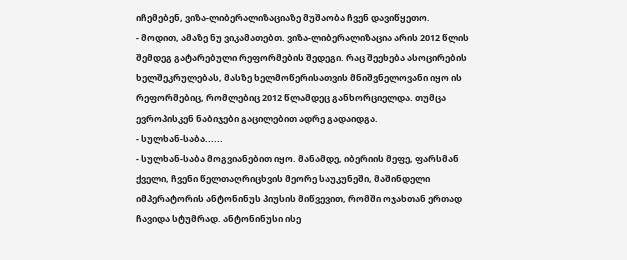იჩემებენ, ვიზა-ლიბერალიზაციაზე მუშაობა ჩვენ დავიწყეთო.
- მოდით, ამაზე ნუ ვიკამათებთ. ვიზა-ლიბერალიზაცია არის 2012 წლის შემდეგ გატარებული რეფორმების შედეგი. რაც შეეხება ასოცირების ხელშეკრულებას, მასზე ხელმოწერისათვის მნიშვნელოვანი იყო ის რეფორმებიც, რომლებიც 2012 წლამდეც განხორციელდა. თუმცა ევროპისკენ ნაბიჯები გაცილებით ადრე გადაიდგა.
- სულხან-საბა......
- სულხან-საბა მოგვიანებით იყო. მანამდე, იბერიის მეფე, ფარსმან ქველი, ჩვენი წელთაღრიცხვის მეორე საუკუნეში, მაშინდელი იმპერატორის ანტონინუს პიუსის მიწვევით, რომში ოჯახთან ერთად ჩავიდა სტუმრად. ანტონინუსი ისე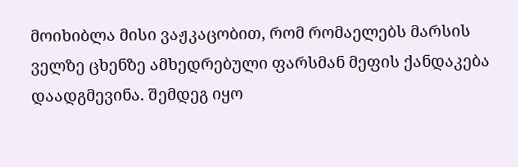მოიხიბლა მისი ვაჟკაცობით, რომ რომაელებს მარსის ველზე ცხენზე ამხედრებული ფარსმან მეფის ქანდაკება დაადგმევინა. შემდეგ იყო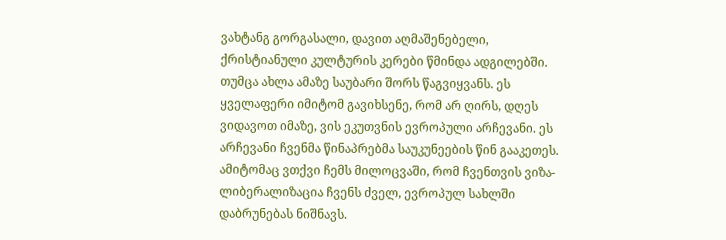ვახტანგ გორგასალი, დავით აღმაშენებელი, ქრისტიანული კულტურის კერები წმინდა ადგილებში. თუმცა ახლა ამაზე საუბარი შორს წაგვიყვანს. ეს ყველაფერი იმიტომ გავიხსენე, რომ არ ღირს, დღეს ვიდავოთ იმაზე, ვის ეკუთვნის ევროპული არჩევანი. ეს არჩევანი ჩვენმა წინაპრებმა საუკუნეების წინ გააკეთეს. ამიტომაც ვთქვი ჩემს მილოცვაში, რომ ჩვენთვის ვიზა-ლიბერალიზაცია ჩვენს ძველ, ევროპულ სახლში დაბრუნებას ნიშნავს.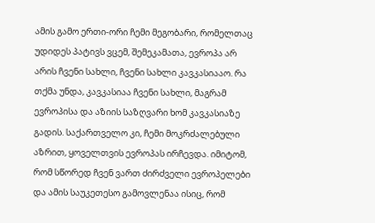ამის გამო ერთი-ორი ჩემი მეგობარი, რომელთაც უდიდეს პატივს ვცემ, შემეკამათა, ევროპა არ არის ჩვენი სახლი, ჩვენი სახლი კავკასიააო. რა თქმა უნდა, კავკასიაა ჩვენი სახლი, მაგრამ ევროპისა და აზიის საზღვარი ხომ კავკასიაზე გადის. საქართველო კი, ჩემი მოკრძალებული აზრით, ყოველთვის ევროპას ირჩევდა. იმიტომ, რომ სწორედ ჩვენ ვართ ძირძველი ევროპელები და ამის საუკეთესო გამოვლენაა ისიც, რომ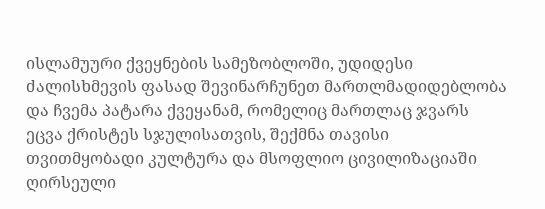ისლამუური ქვეყნების სამეზობლოში, უდიდესი ძალისხმევის ფასად შევინარჩუნეთ მართლმადიდებლობა და ჩვემა პატარა ქვეყანამ, რომელიც მართლაც ჯვარს ეცვა ქრისტეს სჯულისათვის, შექმნა თავისი თვითმყობადი კულტურა და მსოფლიო ცივილიზაციაში ღირსეული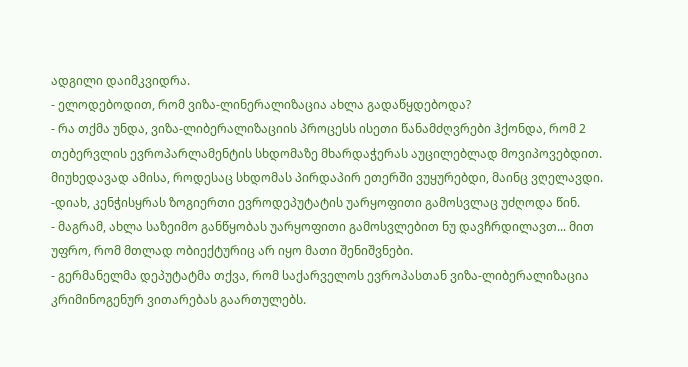ადგილი დაიმკვიდრა.
- ელოდებოდით, რომ ვიზა-ლინერალიზაცია ახლა გადაწყდებოდა?
- რა თქმა უნდა, ვიზა-ლიბერალიზაციის პროცესს ისეთი წანამძღვრები ჰქონდა, რომ 2 თებერვლის ევროპარლამენტის სხდომაზე მხარდაჭერას აუცილებლად მოვიპოვებდით. მიუხედავად ამისა, როდესაც სხდომას პირდაპირ ეთერში ვუყურებდი, მაინც ვღელავდი.
-დიახ, კენჭისყრას ზოგიერთი ევროდეპუტატის უარყოფითი გამოსვლაც უძღოდა წინ.
- მაგრამ, ახლა საზეიმო განწყობას უარყოფითი გამოსვლებით ნუ დავჩრდილავთ... მით უფრო, რომ მთლად ობიექტურიც არ იყო მათი შენიშვნები.
- გერმანელმა დეპუტატმა თქვა, რომ საქარველოს ევროპასთან ვიზა-ლიბერალიზაცია კრიმინოგენურ ვითარებას გაართულებს.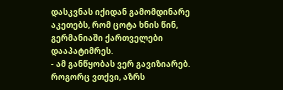დასკვნას იქიდან გამომდინარე აკეთებს, რომ ცოტა ხნის წინ, გერმანიაში ქართველები დააპატიმრეს.
- ამ განწყობას ვერ გავიზიარებ. როგორც ვთქვი, აზრს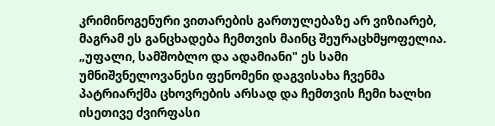კრიმინოგენური ვითარების გართულებაზე არ ვიზიარებ, მაგრამ ეს განცხადება ჩემთვის მაინც შეურაცხმყოფელია. „უფალი, სამშობლო და ადამიანი" ეს სამი უმნიშვნელოვანესი ფენომენი დაგვისახა ჩვენმა პატრიარქმა ცხოვრების არსად და ჩემთვის ჩემი ხალხი ისეთივე ძვირფასი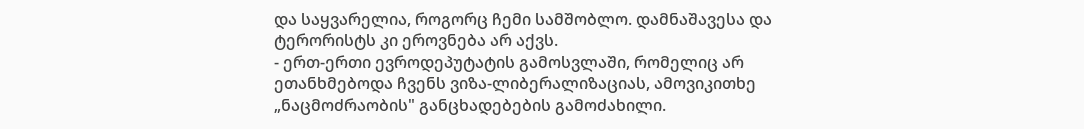და საყვარელია, როგორც ჩემი სამშობლო. დამნაშავესა და ტერორისტს კი ეროვნება არ აქვს.
- ერთ-ერთი ევროდეპუტატის გამოსვლაში, რომელიც არ ეთანხმებოდა ჩვენს ვიზა-ლიბერალიზაციას, ამოვიკითხე „ნაცმოძრაობის" განცხადებების გამოძახილი.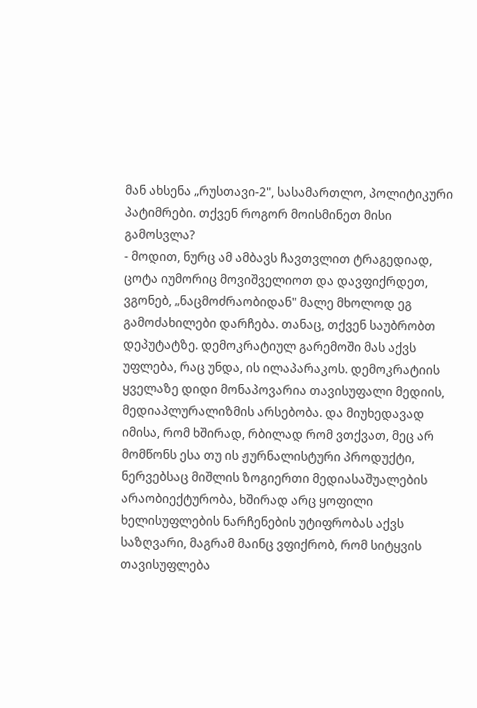მან ახსენა „რუსთავი-2", სასამართლო, პოლიტიკური პატიმრები. თქვენ როგორ მოისმინეთ მისი გამოსვლა?
- მოდით, ნურც ამ ამბავს ჩავთვლით ტრაგედიად, ცოტა იუმორიც მოვიშველიოთ და დავფიქრდეთ, ვგონებ, „ნაცმოძრაობიდან" მალე მხოლოდ ეგ გამოძახილები დარჩება. თანაც, თქვენ საუბრობთ დეპუტატზე. დემოკრატიულ გარემოში მას აქვს უფლება, რაც უნდა, ის ილაპარაკოს. დემოკრატიის ყველაზე დიდი მონაპოვარია თავისუფალი მედიის, მედიაპლურალიზმის არსებობა. და მიუხედავად იმისა, რომ ხშირად, რბილად რომ ვთქვათ, მეც არ მომწონს ესა თუ ის ჟურნალისტური პროდუქტი, ნერვებსაც მიშლის ზოგიერთი მედიასაშუალების არაობიექტურობა, ხშირად არც ყოფილი ხელისუფლების ნარჩენების უტიფრობას აქვს საზღვარი, მაგრამ მაინც ვფიქრობ, რომ სიტყვის თავისუფლება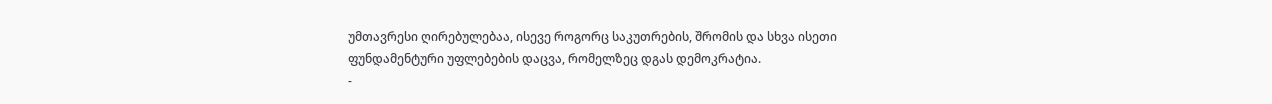უმთავრესი ღირებულებაა, ისევე როგორც საკუთრების, შრომის და სხვა ისეთი ფუნდამენტური უფლებების დაცვა, რომელზეც დგას დემოკრატია.
-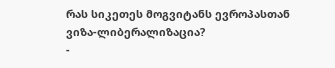რას სიკეთეს მოგვიტანს ევროპასთან ვიზა-ლიბერალიზაცია?
-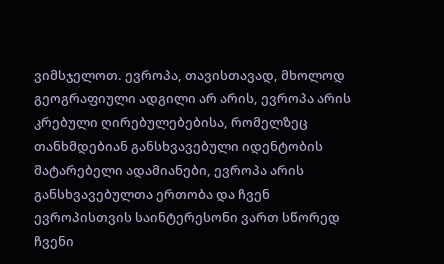ვიმსჯელოთ. ევროპა, თავისთავად, მხოლოდ გეოგრაფიული ადგილი არ არის, ევროპა არის კრებული ღირებულებებისა, რომელზეც თანხმდებიან განსხვავებული იდენტობის მატარებელი ადამიანები, ევროპა არის განსხვავებულთა ერთობა და ჩვენ ევროპისთვის საინტერესონი ვართ სწორედ ჩვენი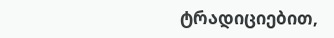ტრადიციებით,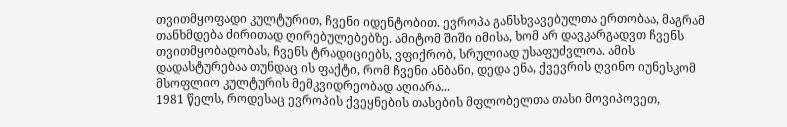თვითმყოფადი კულტურით, ჩვენი იდენტობით. ევროპა განსხვავებულთა ერთობაა, მაგრამ თანხმდება ძირითად ღირებულებებზე. ამიტომ შიში იმისა, ხომ არ დავკარგადვთ ჩვენს თვითმყობადობას, ჩვენს ტრადიციებს, ვფიქრობ, სრულიად უსაფუძვლოა. ამის დადასტურებაა თუნდაც ის ფაქტი, რომ ჩვენი ანბანი, დედა ენა, ქვევრის ღვინო იუნესკომ მსოფლიო კულტურის მემკვიდრეობად აღიარა...
1981 წელს, როდესაც ევროპის ქვეყნების თასების მფლობელთა თასი მოვიპოვეთ,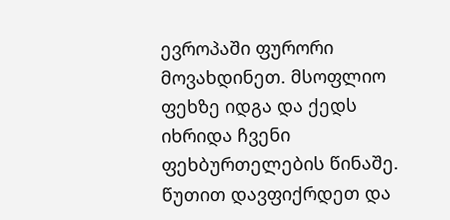ევროპაში ფურორი მოვახდინეთ. მსოფლიო ფეხზე იდგა და ქედს იხრიდა ჩვენი ფეხბურთელების წინაშე. წუთით დავფიქრდეთ და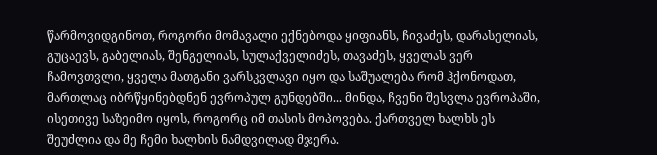წარმოვიდგინოთ, როგორი მომავალი ექნებოდა ყიფიანს, ჩივაძეს, დარასელიას, გუცაევს, გაბელიას, შენგელიას, სულაქველიძეს, თავაძეს, ყველას ვერ ჩამოვთვლი, ყველა მათგანი ვარსკვლავი იყო და საშუალება რომ ჰქონოდათ, მართლაც იბრწყინებდნენ ევროპულ გუნდებში... მინდა, ჩვენი შესვლა ევროპაში, ისეთივე საზეიმო იყოს, როგორც იმ თასის მოპოვება. ქართველ ხალხს ეს შეუძლია და მე ჩემი ხალხის ნამდვილად მჯერა.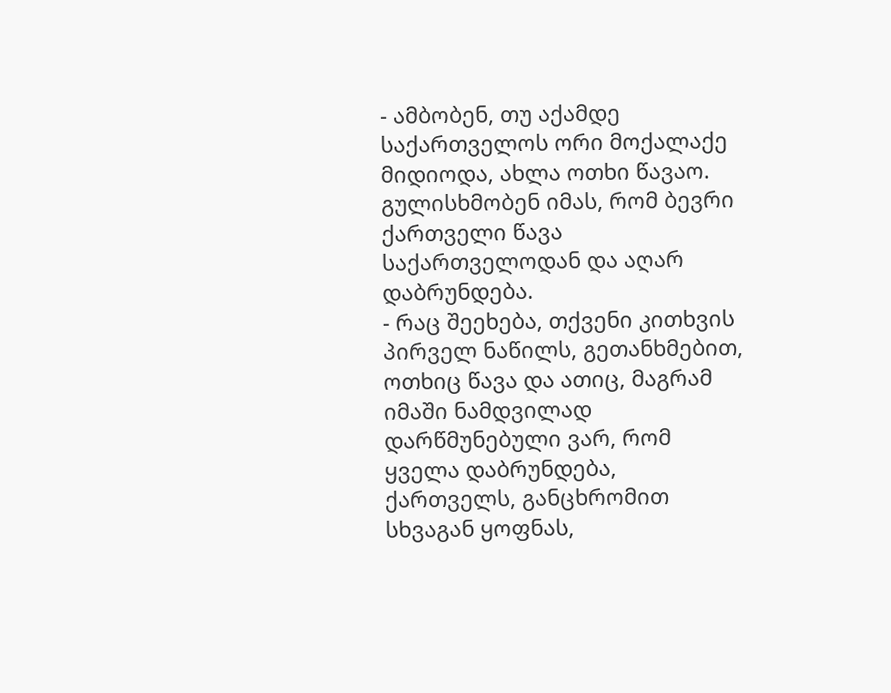- ამბობენ, თუ აქამდე საქართველოს ორი მოქალაქე მიდიოდა, ახლა ოთხი წავაო. გულისხმობენ იმას, რომ ბევრი ქართველი წავა საქართველოდან და აღარ დაბრუნდება.
- რაც შეეხება, თქვენი კითხვის პირველ ნაწილს, გეთანხმებით, ოთხიც წავა და ათიც, მაგრამ იმაში ნამდვილად დარწმუნებული ვარ, რომ ყველა დაბრუნდება, ქართველს, განცხრომით სხვაგან ყოფნას,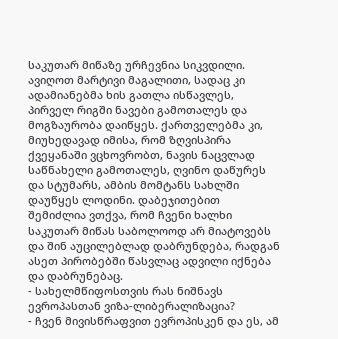საკუთარ მიწაზე ურჩევნია სიკვდილი. ავიღოთ მარტივი მაგალითი, სადაც კი ადამიანებმა ხის გათლა ისწავლეს, პირველ რიგში ნავები გამოთალეს და მოგზაურობა დაიწყეს. ქართველებმა კი, მიუხედავად იმისა, რომ ზღვისპირა ქვეყანაში ვცხოვრობთ, ნავის ნაცვლად საწნახელი გამოთალეს, ღვინო დაწურეს და სტუმარს, ამბის მომტანს სახლში დაუწყეს ლოდინი. დაბეჯითებით შემიძლია ვთქვა, რომ ჩვენი ხალხი საკუთარ მიწას საბოლოოდ არ მიატოვებს და შინ აუცილებლად დაბრუნდება, რადგან ასეთ პირობებში წასვლაც ადვილი იქნება და დაბრუნებაც.
- სახელმწიფოსთვის რას ნიშნავს ევროპასთან ვიზა-ლიბერალიზაცია?
- ჩვენ მივისწრაფვით ევროპისკენ და ეს, ამ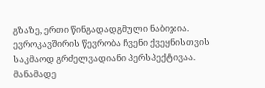გზაზე, ერთი წინგადადგმული ნაბიჯია. ევროკავშირის წევრობა ჩვენი ქვეყნისთვის საკმაოდ გრძელვადიანი პერსპექტივაა. მანამადე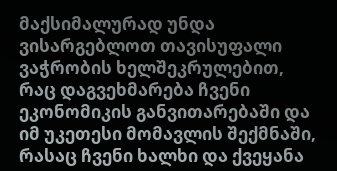მაქსიმალურად უნდა ვისარგებლოთ თავისუფალი ვაჭრობის ხელშეკრულებით, რაც დაგვეხმარება ჩვენი ეკონომიკის განვითარებაში და იმ უკეთესი მომავლის შექმნაში, რასაც ჩვენი ხალხი და ქვეყანა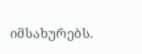იმსახურებს.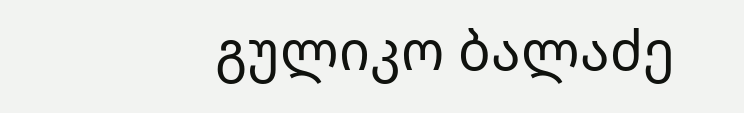გულიკო ბალაძე